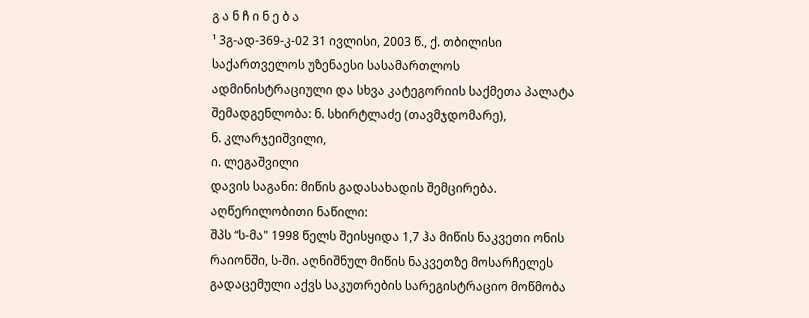გ ა ნ ჩ ი ნ ე ბ ა
¹ 3გ-ად-369-კ-02 31 ივლისი, 2003 წ., ქ. თბილისი
საქართველოს უზენაესი სასამართლოს ადმინისტრაციული და სხვა კატეგორიის საქმეთა პალატა
შემადგენლობა: ნ. სხირტლაძე (თავმჯდომარე),
ნ. კლარჯეიშვილი,
ი. ლეგაშვილი
დავის საგანი: მიწის გადასახადის შემცირება.
აღწერილობითი ნაწილი:
შპს “ს-მა" 1998 წელს შეისყიდა 1,7 ჰა მიწის ნაკვეთი ონის რაიონში, ს-ში. აღნიშნულ მიწის ნაკვეთზე მოსარჩელეს გადაცემული აქვს საკუთრების სარეგისტრაციო მოწმობა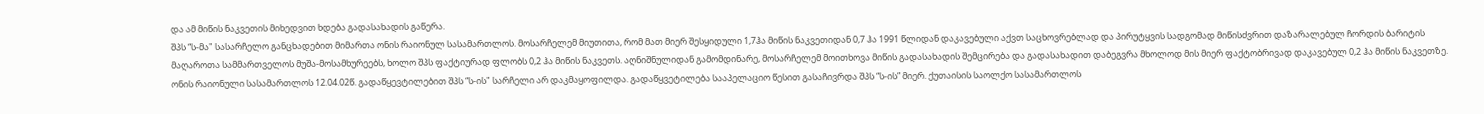და ამ მიწის ნაკვეთის მიხედვით ხდება გადასახადის გაწერა.
შპს “ს-მა" სასარჩელო განცხადებით მიმართა ონის რაიონულ სასამართლოს. მოსარჩელემ მიუთითა, რომ მათ მიერ შესყიდული 1,7ჰა მიწის ნაკვეთიდან 0,7 ჰა 1991 წლიდან დაკავებული აქვთ საცხოვრებლად და პირუტყვის სადგომად მიწისძვრით დაზარალებულ ჩორდის ბარიტის მაღაროთა სამმართველოს მუშა-მოსამხურეებს, ხოლო შპს ფაქტიურად ფლობს 0,2 ჰა მიწის ნაკვეთს. აღნიშნულიდან გამომდინარე, მოსარჩელემ მოითხოვა მიწის გადასახადის შემცირება და გადასახადით დაბეგვრა მხოლოდ მის მიერ ფაქტობრივად დაკავებულ 0,2 ჰა მიწის ნაკვეთზე.
ონის რაიონული სასამართლოს 12.04.02წ. გადაწყევტილებით შპს “ს-ის" სარჩელი არ დაკმაყოფილდა. გადაწყვეტილება სააპელაციო წესით გასაჩივრდა შპს “ს-ის” მიერ. ქუთაისის საოლქო სასამართლოს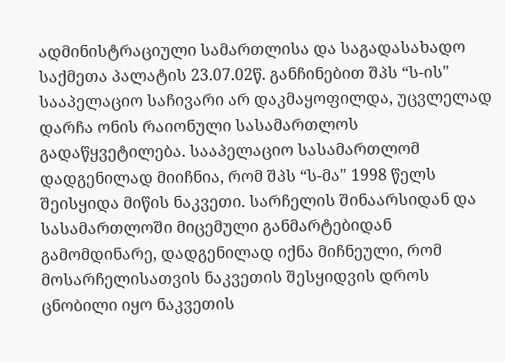ადმინისტრაციული სამართლისა და საგადასახადო საქმეთა პალატის 23.07.02წ. განჩინებით შპს “ს-ის" სააპელაციო საჩივარი არ დაკმაყოფილდა, უცვლელად დარჩა ონის რაიონული სასამართლოს გადაწყვეტილება. სააპელაციო სასამართლომ დადგენილად მიიჩნია, რომ შპს “ს-მა" 1998 წელს შეისყიდა მიწის ნაკვეთი. სარჩელის შინაარსიდან და სასამართლოში მიცემული განმარტებიდან გამომდინარე, დადგენილად იქნა მიჩნეული, რომ მოსარჩელისათვის ნაკვეთის შესყიდვის დროს ცნობილი იყო ნაკვეთის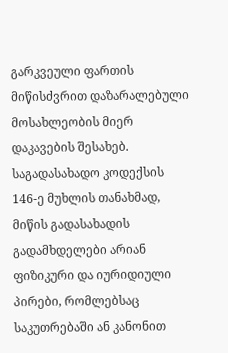გარკვეული ფართის მიწისძვრით დაზარალებული მოსახლეობის მიერ დაკავების შესახებ. საგადასახადო კოდექსის 146-ე მუხლის თანახმად, მიწის გადასახადის გადამხდელები არიან ფიზიკური და იურიდიული პირები, რომლებსაც საკუთრებაში ან კანონით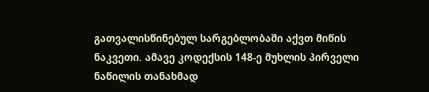გათვალისწინებულ სარგებლობაში აქვთ მიწის ნაკვეთი. ამავე კოდექსის 148-ე მუხლის პირველი ნაწილის თანახმად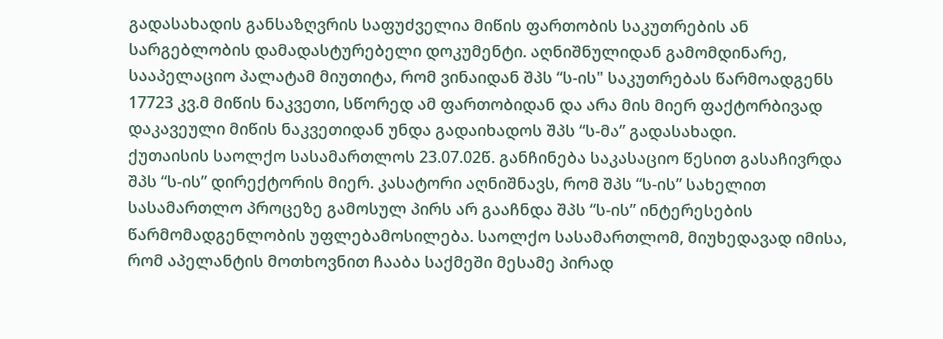გადასახადის განსაზღვრის საფუძველია მიწის ფართობის საკუთრების ან სარგებლობის დამადასტურებელი დოკუმენტი. აღნიშნულიდან გამომდინარე, სააპელაციო პალატამ მიუთიტა, რომ ვინაიდან შპს “ს-ის" საკუთრებას წარმოადგენს 17723 კვ.მ მიწის ნაკვეთი, სწორედ ამ ფართობიდან და არა მის მიერ ფაქტორბივად დაკავეული მიწის ნაკვეთიდან უნდა გადაიხადოს შპს “ს-მა” გადასახადი.
ქუთაისის საოლქო სასამართლოს 23.07.02წ. განჩინება საკასაციო წესით გასაჩივრდა შპს “ს-ის” დირექტორის მიერ. კასატორი აღნიშნავს, რომ შპს “ს-ის” სახელით სასამართლო პროცეზე გამოსულ პირს არ გააჩნდა შპს “ს-ის” ინტერესების წარმომადგენლობის უფლებამოსილება. საოლქო სასამართლომ, მიუხედავად იმისა, რომ აპელანტის მოთხოვნით ჩააბა საქმეში მესამე პირად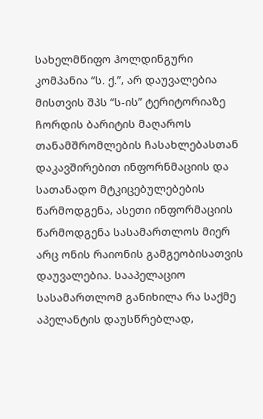სახელმწიფო ჰოლდინგური კომპანია “ს. ქ.”, არ დაუვალებია მისთვის შპს “ს-ის” ტერიტორიაზე ჩორდის ბარიტის მაღაროს თანამშრომლების ჩასახლებასთან დაკავშირებით ინფორნმაციის და სათანადო მტკიცებულებების წარმოდგენა, ასეთი ინფორმაციის წარმოდგენა სასამართლოს მიერ არც ონის რაიონის გამგეობისათვის დაუვალებია. სააპელაციო სასამართლომ განიხილა რა საქმე აპელანტის დაუსწრებლად,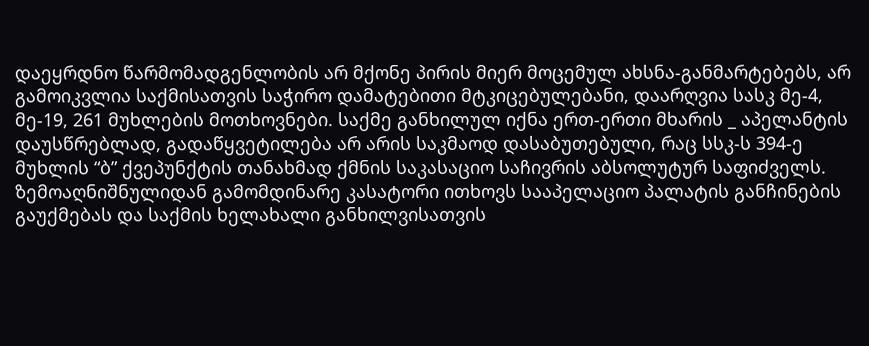დაეყრდნო წარმომადგენლობის არ მქონე პირის მიერ მოცემულ ახსნა-განმარტებებს, არ გამოიკვლია საქმისათვის საჭირო დამატებითი მტკიცებულებანი, დაარღვია სასკ მე-4, მე-19, 261 მუხლების მოთხოვნები. საქმე განხილულ იქნა ერთ-ერთი მხარის _ აპელანტის დაუსწრებლად, გადაწყვეტილება არ არის საკმაოდ დასაბუთებული, რაც სსკ-ს 394-ე მუხლის “ბ” ქვეპუნქტის თანახმად ქმნის საკასაციო საჩივრის აბსოლუტურ საფიძველს. ზემოაღნიშნულიდან გამომდინარე კასატორი ითხოვს სააპელაციო პალატის განჩინების გაუქმებას და საქმის ხელახალი განხილვისათვის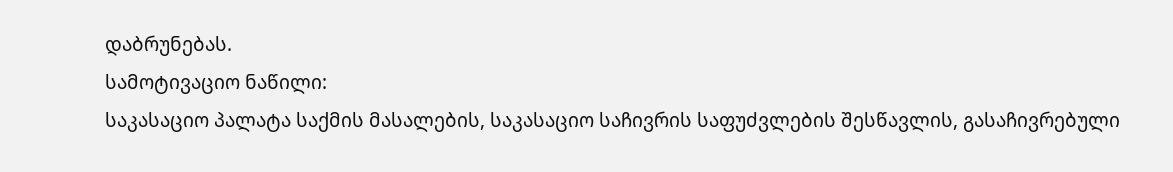დაბრუნებას.
სამოტივაციო ნაწილი:
საკასაციო პალატა საქმის მასალების, საკასაციო საჩივრის საფუძვლების შესწავლის, გასაჩივრებული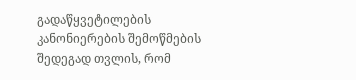გადაწყვეტილების კანონიერების შემოწმების შედეგად თვლის, რომ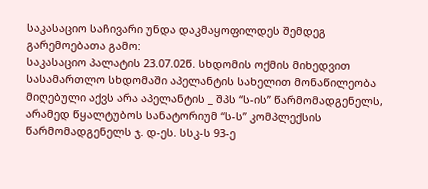საკასაციო საჩივარი უნდა დაკმაყოფილდეს შემდეგ გარემოებათა გამო:
საკასაციო პალატის 23.07.02წ. სხდომის ოქმის მიხედვით სასამართლო სხდომაში აპელანტის სახელით მონაწილეობა მიღებული აქვს არა აპელანტის _ შპს “ს-ის” წარმომადგენელს, არამედ წყალტუბოს სანატორიუმ “ს-ს” კომპლექსის წარმომადგენელს ჯ. დ-ეს. სსკ-ს 93-ე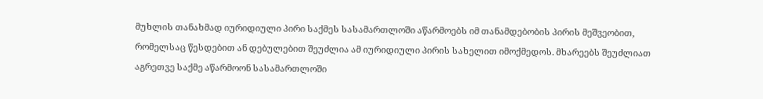მუხლის თანახმად იურიდიული პირი საქმეს სასამართლოში აწარმოებს იმ თანამდებობის პირის მეშვეობით, რომელსაც წესდებით ან დებულებით შეუძლია ამ იურიდიული პირის სახელით იმოქმედოს. მხარეებს შეუძლიათ აგრეთვე საქმე აწარმოონ სასამართლოში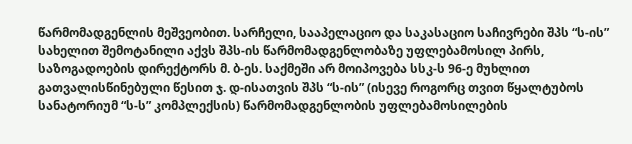წარმომადგენლის მეშვეობით. სარჩელი, სააპელაციო და საკასაციო საჩივრები შპს “ს-ის” სახელით შემოტანილი აქვს შპს-ის წარმომადგენლობაზე უფლებამოსილ პირს, საზოგადოების დირექტორს მ. ბ-ეს. საქმეში არ მოიპოვება სსკ-ს 96-ე მუხლით გათვალისწინებული წესით ჯ. დ-ისათვის შპს “ს-ის” (ისევე როგორც თვით წყალტუბოს სანატორიუმ “ს-ს” კომპლექსის) წარმომადგენლობის უფლებამოსილების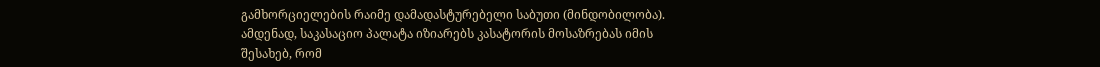გამხორციელების რაიმე დამადასტურებელი საბუთი (მინდობილობა). ამდენად, საკასაციო პალატა იზიარებს კასატორის მოსაზრებას იმის შესახებ, რომ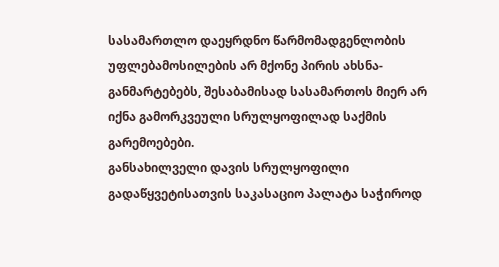სასამართლო დაეყრდნო წარმომადგენლობის უფლებამოსილების არ მქონე პირის ახსნა-განმარტებებს, შესაბამისად სასამართოს მიერ არ იქნა გამორკვეული სრულყოფილად საქმის გარემოებები.
განსახილველი დავის სრულყოფილი გადაწყვეტისათვის საკასაციო პალატა საჭიროდ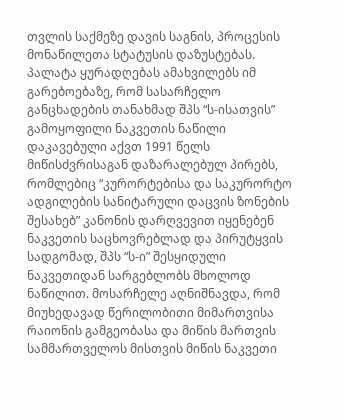თვლის საქმეზე დავის საგნის, პროცესის მონაწილეთა სტატუსის დაზუსტებას. პალატა ყურადღებას ამახვილებს იმ გარებოებაზე, რომ სასარჩელო განცხადების თანახმად შპს “ს-ისათვის” გამოყოფილი ნაკვეთის ნაწილი დაკავებული აქვთ 1991 წელს მიწისძვრისაგან დაზარალებულ პირებს, რომლებიც “კურორტებისა და საკურორტო ადგილების სანიტარული დაცვის ზონების შესახებ” კანონის დარღვევით იყენებენ ნაკვეთის საცხოვრებლად და პირუტყვის სადგომად, შპს “ს-ი” შესყიდული ნაკვეთიდან სარგებლობს მხოლოდ ნაწილით. მოსარჩელე აღნიშნავდა, რომ მიუხედავად წერილობითი მიმართვისა რაიონის გამგეობასა და მიწის მართვის სამმართველოს მისთვის მიწის ნაკვეთი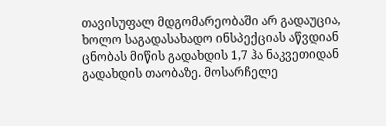თავისუფალ მდგომარეობაში არ გადაუცია, ხოლო საგადასახადო ინსპექციას აწვდიან ცნობას მიწის გადახდის 1,7 ჰა ნაკვეთიდან გადახდის თაობაზე. მოსარჩელე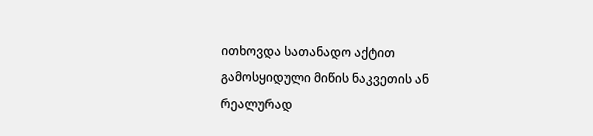ითხოვდა სათანადო აქტით გამოსყიდული მიწის ნაკვეთის ან რეალურად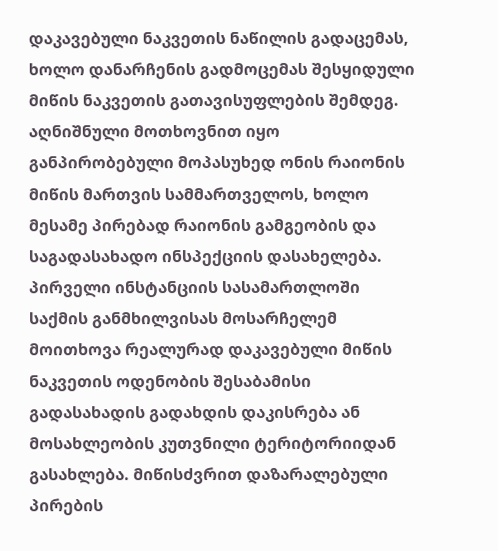დაკავებული ნაკვეთის ნაწილის გადაცემას, ხოლო დანარჩენის გადმოცემას შესყიდული მიწის ნაკვეთის გათავისუფლების შემდეგ. აღნიშნული მოთხოვნით იყო განპირობებული მოპასუხედ ონის რაიონის მიწის მართვის სამმართველოს, ხოლო მესამე პირებად რაიონის გამგეობის და საგადასახადო ინსპექციის დასახელება. პირველი ინსტანციის სასამართლოში საქმის განმხილვისას მოსარჩელემ მოითხოვა რეალურად დაკავებული მიწის ნაკვეთის ოდენობის შესაბამისი გადასახადის გადახდის დაკისრება ან მოსახლეობის კუთვნილი ტერიტორიიდან გასახლება. მიწისძვრით დაზარალებული პირების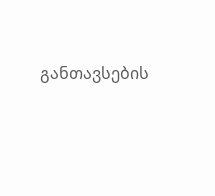განთავსების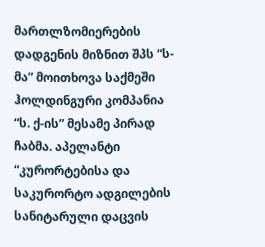მართლზომიერების დადგენის მიზნით შპს “ს-მა” მოითხოვა საქმეში ჰოლდინგური კომპანია “ს. ქ-ის” მესამე პირად ჩაბმა. აპელანტი “კურორტებისა და საკურორტო ადგილების სანიტარული დაცვის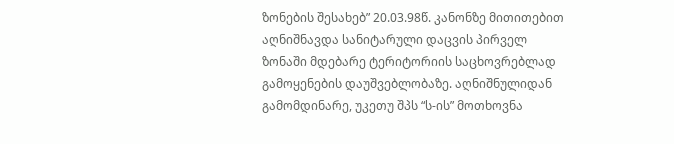ზონების შესახებ” 20.03.98წ. კანონზე მითითებით აღნიშნავდა სანიტარული დაცვის პირველ ზონაში მდებარე ტერიტორიის საცხოვრებლად გამოყენების დაუშვებლობაზე. აღნიშნულიდან გამომდინარე, უკეთუ შპს “ს-ის” მოთხოვნა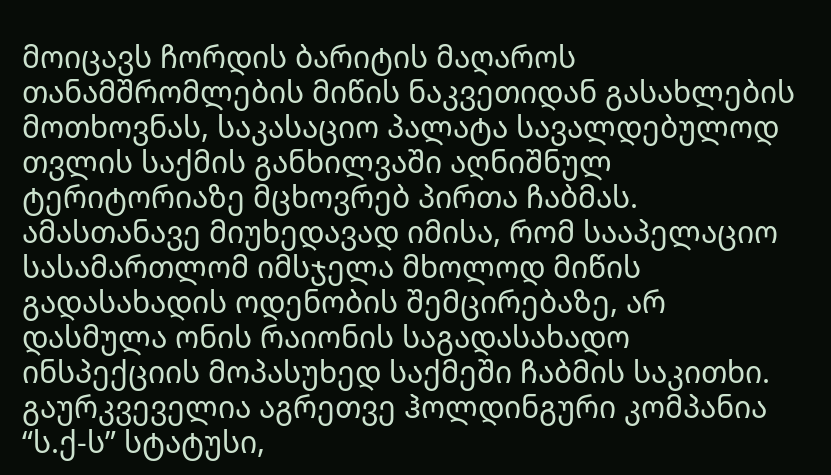მოიცავს ჩორდის ბარიტის მაღაროს თანამშრომლების მიწის ნაკვეთიდან გასახლების მოთხოვნას, საკასაციო პალატა სავალდებულოდ თვლის საქმის განხილვაში აღნიშნულ ტერიტორიაზე მცხოვრებ პირთა ჩაბმას. ამასთანავე მიუხედავად იმისა, რომ სააპელაციო სასამართლომ იმსჯელა მხოლოდ მიწის გადასახადის ოდენობის შემცირებაზე, არ დასმულა ონის რაიონის საგადასახადო ინსპექციის მოპასუხედ საქმეში ჩაბმის საკითხი. გაურკვეველია აგრეთვე ჰოლდინგური კომპანია “ს.ქ-ს” სტატუსი,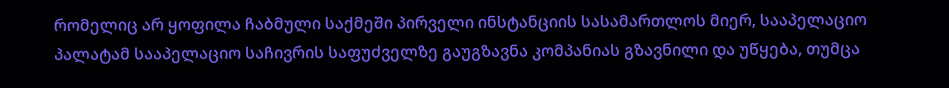რომელიც არ ყოფილა ჩაბმული საქმეში პირველი ინსტანციის სასამართლოს მიერ, სააპელაციო პალატამ სააპელაციო საჩივრის საფუძველზე გაუგზავნა კომპანიას გზავნილი და უწყება, თუმცა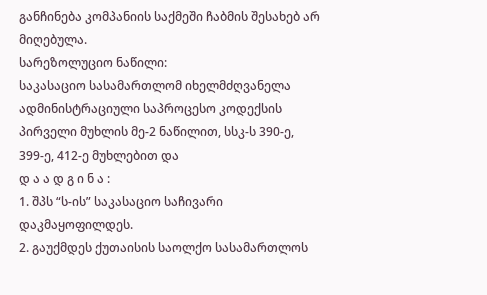განჩინება კომპანიის საქმეში ჩაბმის შესახებ არ მიღებულა.
სარეზოლუციო ნაწილი:
საკასაციო სასამართლომ იხელმძღვანელა ადმინისტრაციული საპროცესო კოდექსის პირველი მუხლის მე-2 ნაწილით, სსკ-ს 390-ე, 399-ე, 412-ე მუხლებით და
დ ა ა დ გ ი ნ ა :
1. შპს “ს-ის” საკასაციო საჩივარი დაკმაყოფილდეს.
2. გაუქმდეს ქუთაისის საოლქო სასამართლოს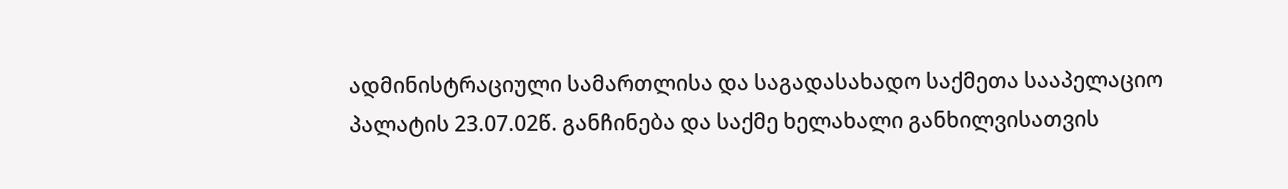ადმინისტრაციული სამართლისა და საგადასახადო საქმეთა სააპელაციო პალატის 23.07.02წ. განჩინება და საქმე ხელახალი განხილვისათვის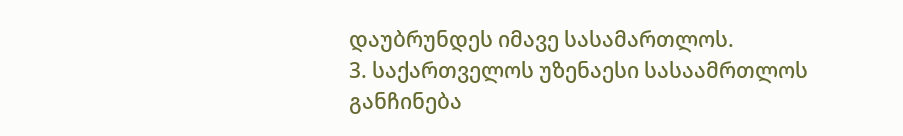დაუბრუნდეს იმავე სასამართლოს.
3. საქართველოს უზენაესი სასაამრთლოს განჩინება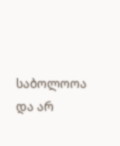საბოლოოა და არ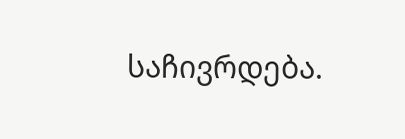საჩივრდება.